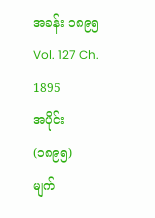အခန်း ၁၈၉၅
Vol. 127 Ch. 1895
အပိုင်း (၁၈၉၅)
မျက်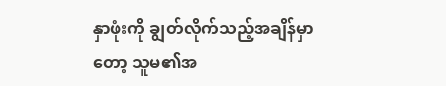နှာဖုံးကို ချွတ်လိုက်သည့်အချိန်မှာတော့ သူမ၏အ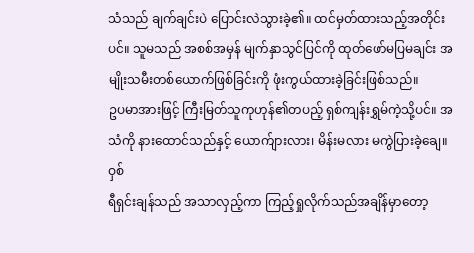သံသည် ချက်ချင်းပဲ ပြောင်းလဲသွားခဲ့၏။ ထင်မှတ်ထားသည့်အတိုင်းပင်။ သူမသည် အစစ်အမှန် မျက်နှာသွင်ပြင်ကို ထုတ်ဖော်မပြမချင်း အမျိုးသမီးတစ်ယောက်ဖြစ်ခြင်းကို ဖုံးကွယ်ထားခဲ့ခြင်းဖြစ်သည်။
ဥပမာအားဖြင့် ကြီးမြတ်သူကုဟုန်၏တပည့် ရှစ်ကျန်းရွှမ်ကဲ့သို့ပင်။ အသံကို နားထောင်သည်နှင့် ယောက်ျားလား၊ မိန်းမလား မကွဲပြားခဲ့ချေ။
ဝှစ်
ရီရှင်းချန်သည် အသာလှည့်ကာ ကြည့်ရှုလိုက်သည်အချိန်မှာတော့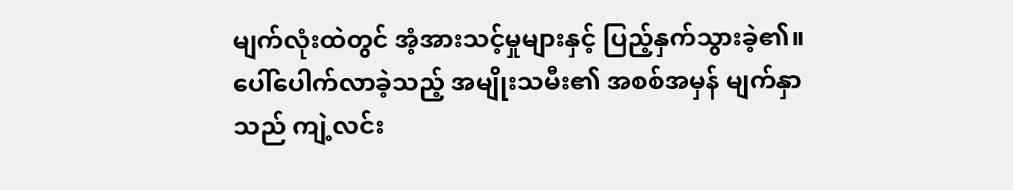မျက်လုံးထဲတွင် အံ့အားသင့်မှုများနှင့် ပြည့်နှက်သွားခဲ့၏။
ပေါ်ပေါက်လာခဲ့သည့် အမျိုးသမီး၏ အစစ်အမှန် မျက်နှာသည် ကျဲ့လင်း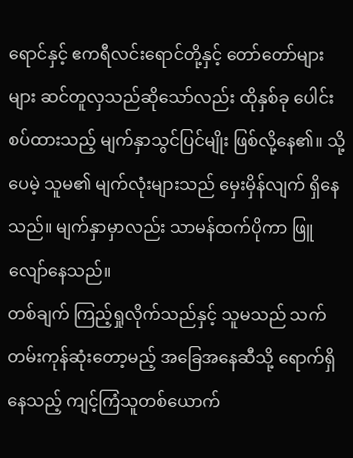ရောင်နှင့် ဧကရီလင်းရောင်တို့နှင့် တော်တော်များများ ဆင်တူလှသည်ဆိုသော်လည်း ထိုနှစ်ခု ပေါင်းစပ်ထားသည့် မျက်နှာသွင်ပြင်မျိုး ဖြစ်လို့နေ၏။ သို့ပေမဲ့ သူမ၏ မျက်လုံးများသည် မှေးမှိန်လျက် ရှိနေသည်။ မျက်နှာမှာလည်း သာမန်ထက်ပိုကာ ဖြူလျော်နေသည်။
တစ်ချက် ကြည့်ရှုလိုက်သည်နှင့် သူမသည် သက်တမ်းကုန်ဆုံးတော့မည့် အခြေအနေဆီသို့ ရောက်ရှိနေသည့် ကျင့်ကြံသူတစ်ယောက်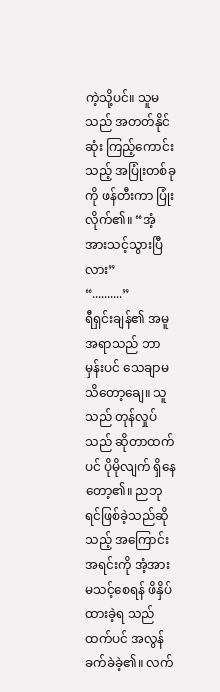ကဲ့သို့ပင်။ သူမသည် အတတ်နိုင်ဆုံး ကြည့်ကောင်းသည့် အပြုံးတစ်ခုကို ဖန်တီးကာ ပြုံးလိုက်၏။ “အံ့အားသင့်သွားပြီလား”
“..........”
ရီရှင်းချန်၏ အမူအရာသည် ဘာမှန်းပင် သေချာမသိတော့ချေ။ သူသည် တုန်လှုပ်သည် ဆိုတာထက်ပင် ပိုမိုလျက် ရှိနေတော့၏။ ညဘုရင်ဖြစ်ခဲ့သည်ဆိုသည့် အကြောင်းအရင်းကို အံ့အားမသင့်စေရန် ဖိနှိပ်ထားခဲ့ရ သည်ထက်ပင် အလွန်ခက်ခဲခဲ့၏။ လက်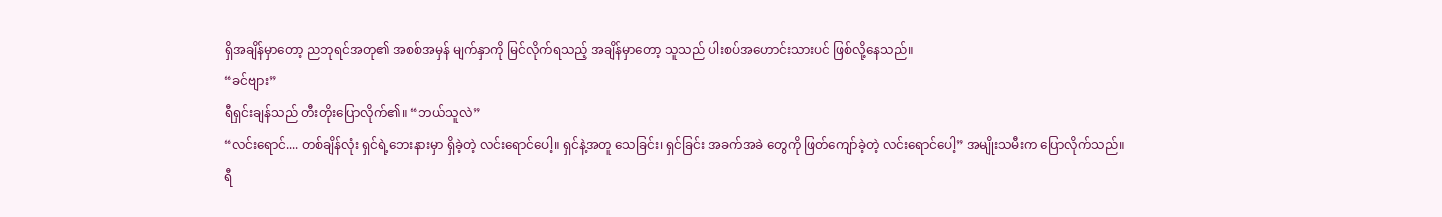ရှိအချိန်မှာတော့ ညဘုရင်အတု၏ အစစ်အမှန် မျက်နှာကို မြင်လိုက်ရသည့် အချိန်မှာတော့ သူသည် ပါးစပ်အဟောင်းသားပင် ဖြစ်လို့နေသည်။
“ခင်ဗျား”
ရီရှင်းချန်သည် တီးတိုးပြောလိုက်၏။ “ဘယ်သူလဲ”
“လင်းရောင်.... တစ်ချိန်လုံး ရှင်ရဲ့ဘေးနားမှာ ရှိခဲ့တဲ့ လင်းရောင်ပေါ့။ ရှင်နဲ့အတူ သေခြင်း၊ ရှင်ခြင်း အခက်အခဲ တွေကို ဖြတ်ကျော်ခဲ့တဲ့ လင်းရောင်ပေါ့” အမျိုးသမီးက ပြောလိုက်သည်။
ရီ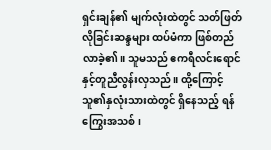ရှင်းချန်၏ မျက်လုံးထဲတွင် သတ်ဖြတ်လိုခြင်းဆန္ဒများ ထပ်မံကာ ဖြစ်တည်လာခဲ့၏။ သူမသည် ဧကရီလင်းရောင် နှင့်တူညီလွန်းလှသည်။ ထို့ကြောင့် သူ၏နှလုံးသားထဲတွင် ရှိနေသည့် ရန်ကြွေးအသစ်၊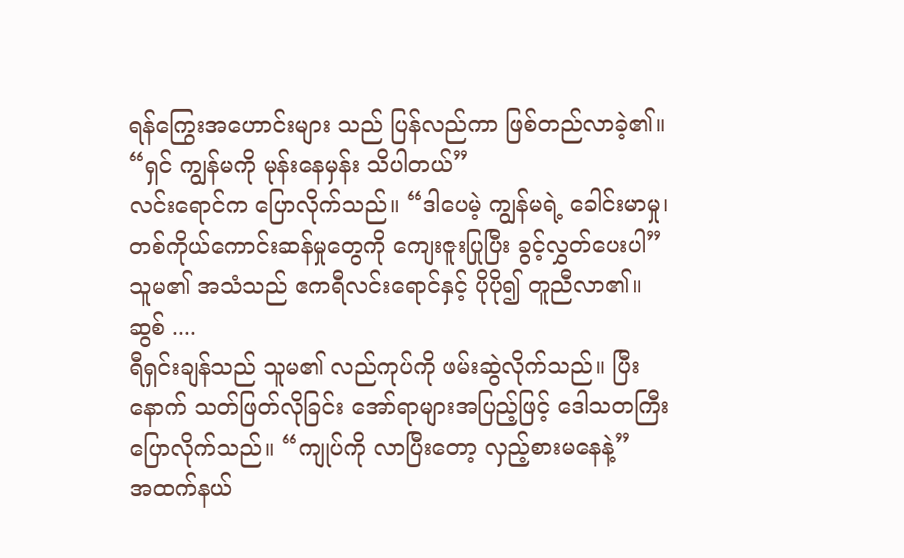ရန်ကြွေးအဟောင်းများ သည် ပြန်လည်ကာ ဖြစ်တည်လာခဲ့၏။
“ရှင် ကျွန်မကို မုန်းနေမှန်း သိပါတယ်”
လင်းရောင်က ပြောလိုက်သည်။ “ဒါပေမဲ့ ကျွန်မရဲ့ ခေါင်းမာမှု၊ တစ်ကိုယ်ကောင်းဆန်မှုတွေကို ကျေးဇူးပြုပြီး ခွင့်လွှတ်ပေးပါ”
သူမ၏ အသံသည် ဧကရီလင်းရောင်နှင့် ပိုပို၍ တူညီလာ၏။
ဆွစ် ....
ရီရှင်းချန်သည် သူမ၏ လည်ကုပ်ကို ဖမ်းဆွဲလိုက်သည်။ ပြီးနောက် သတ်ဖြတ်လိုခြင်း အော်ရာများအပြည့်ဖြင့် ဒေါသတကြီး ပြောလိုက်သည်။ “ကျုပ်ကို လာပြီးတော့ လှည့်စားမနေနဲ့”
အထက်နယ်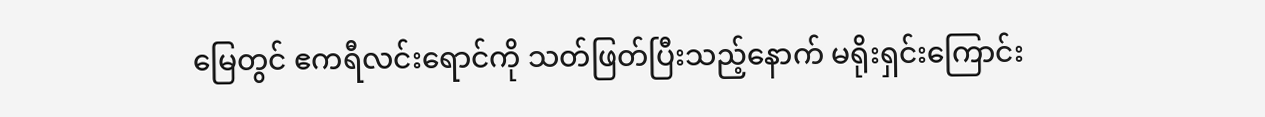မြေတွင် ဧကရီလင်းရောင်ကို သတ်ဖြတ်ပြီးသည့်နောက် မရိုးရှင်းကြောင်း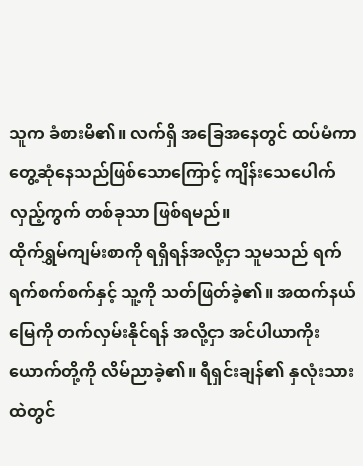သူက ခံစားမိ၏။ လက်ရှိ အခြေအနေတွင် ထပ်မံကာ တွေ့ဆုံနေသည်ဖြစ်သောကြောင့် ကျိန်းသေပေါက် လှည့်ကွက် တစ်ခုသာ ဖြစ်ရမည်။
ထိုက်ရွှမ်ကျမ်းစာကို ရရှိရန်အလို့ငှာ သူမသည် ရက်ရက်စက်စက်နှင့် သူ့ကို သတ်ဖြတ်ခဲ့၏။ အထက်နယ်မြေကို တက်လှမ်းနိုင်ရန် အလို့ငှာ အင်ပါယာကိုးယောက်တို့ကို လိမ်ညာခဲ့၏။ ရီရှင်းချန်၏ နှလုံးသားထဲတွင်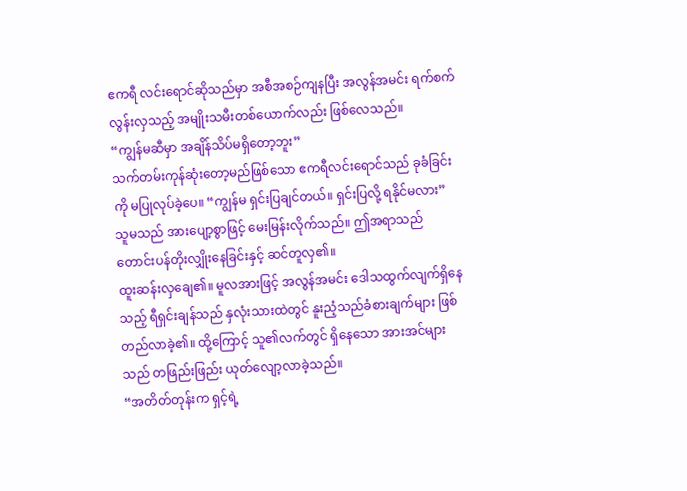ဧကရီ လင်းရောင်ဆိုသည်မှာ အစီအစဉ်ကျနပြီး အလွန်အမင်း ရက်စက်လွန်းလှသည့် အမျိုးသမီးတစ်ယောက်လည်း ဖြစ်လေသည်။
“ကျွန်မဆီမှာ အချိန်သိပ်မရှိတော့ဘူး”
သက်တမ်းကုန်ဆုံးတော့မည်ဖြစ်သော ဧကရီလင်းရောင်သည် ခုခံခြင်းကို မပြုလုပ်ခဲ့ပေ။ “ကျွန်မ ရှင်းပြချင်တယ်။ ရှင်းပြလို့ ရနိုင်မလား”
သူမသည် အားပျော့စွာဖြင့် မေးမြန်းလိုက်သည်။ ဤအရာသည် တောင်းပန်တိုးလျှိုးနေခြင်းနှင့် ဆင်တူလှ၏။
ထူးဆန်းလှချေ၏။ မူလအားဖြင့် အလွန်အမင်း ဒေါသထွက်လျက်ရှိနေသည့် ရီရှင်းချန်သည် နှလုံးသားထဲတွင် နူးညံ့သည်ခံစားချက်များ ဖြစ်တည်လာခဲ့၏။ ထို့ကြောင့် သူ၏လက်တွင် ရှိနေသော အားအင်များသည် တဖြည်းဖြည်း ယုတ်လျော့လာခဲ့သည်။
“အတိတ်တုန်းက ရှင့်ရဲ့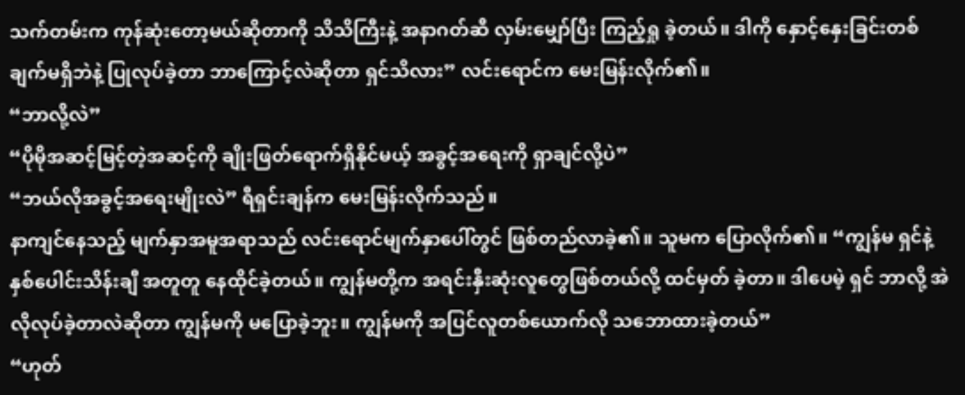သက်တမ်းက ကုန်ဆုံးတော့မယ်ဆိုတာကို သိသိကြီးနဲ့ အနာဂတ်ဆီ လှမ်းမျှော်ပြီး ကြည့်ရှု ခဲ့တယ်။ ဒါကို နှောင့်နှေးခြင်းတစ်ချက်မရှိဘဲနဲ့ ပြုလုပ်ခဲ့တာ ဘာကြောင့်လဲဆိုတာ ရှင်သိလား” လင်းရောင်က မေးမြန်းလိုက်၏။
“ဘာလို့လဲ”
“ပိုမိုအဆင့်မြင့်တဲ့အဆင့်ကို ချိုးဖြတ်ရောက်ရှိနိုင်မယ့် အခွင့်အရေးကို ရှာချင်လို့ပဲ”
“ဘယ်လိုအခွင့်အရေးမျိုးလဲ” ရီရှင်းချန်က မေးမြန်းလိုက်သည်။
နာကျင်နေသည့် မျက်နှာအမူအရာသည် လင်းရောင်မျက်နှာပေါ်တွင် ဖြစ်တည်လာခဲ့၏။ သူမက ပြောလိုက်၏။ “ကျွန်မ ရှင်နဲ့ နှစ်ပေါင်းသိန်းချီ အတူတူ နေထိုင်ခဲ့တယ်။ ကျွန်မတို့က အရင်းနှီးဆုံးလူတွေဖြစ်တယ်လို့ ထင်မှတ် ခဲ့တာ။ ဒါပေမဲ့ ရှင် ဘာလို့ အဲလိုလုပ်ခဲ့တာလဲဆိုတာ ကျွန်မကို မပြောခဲ့ဘူး။ ကျွန်မကို အပြင်လူတစ်ယောက်လို သဘောထားခဲ့တယ်”
“ဟုတ်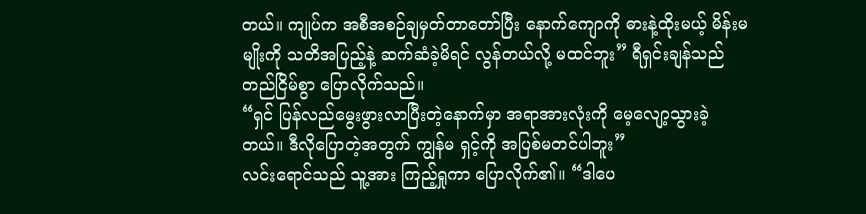တယ်။ ကျုပ်က အစီအစဉ်ချမှတ်တာတော်ပြီး နောက်ကျောကို ဓားနဲ့ထိုးမယ့် မိန်းမမျိုးကို သတိအပြည့်နဲ့ ဆက်ဆံခဲ့မိရင် လွန်တယ်လို့ မထင်ဘူး” ရီရှင်းချန်သည် တည်ငြိမ်စွာ ပြောလိုက်သည်။
“ရှင် ပြန်လည်မွေးဖွားလာပြီးတဲ့နောက်မှာ အရာအားလုံးကို မေ့လျော့သွားခဲ့တယ်။ ဒီလိုပြောတဲ့အတွက် ကျွန်မ ရှင့်ကို အပြစ်မတင်ပါဘူး”
လင်းရောင်သည် သူ့အား ကြည့်ရှုကာ ပြောလိုက်၏။ “ဒါပေ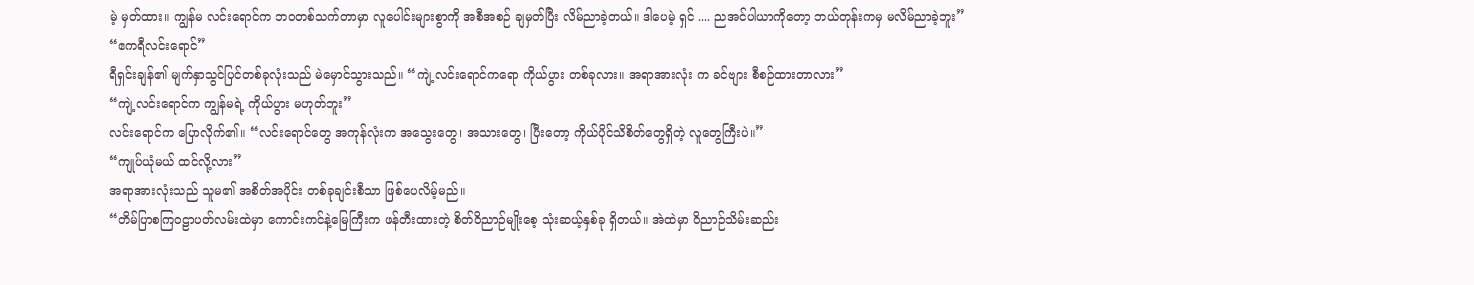မဲ့ မှတ်ထား။ ကျွန်မ လင်းရောင်က ဘဝတစ်သက်တာမှာ လူပေါင်းများစွာကို အစီအစဉ် ချမှတ်ပြီး လိမ်ညာခဲ့တယ်။ ဒါပေမဲ့ ရှင် .... ညအင်ပါယာကိုတော့ ဘယ်တုန်းကမှ မလိမ်ညာခဲ့ဘူး”
“ဧကရီလင်းရောင်”
ရီရှင်းချန်၏ မျက်နှာသွင်ပြင်တစ်ခုလုံးသည် မဲမှောင်သွားသည်။ “ကျဲ့လင်းရောင်ကရော ကိုယ်ပွား တစ်ခုလား။ အရာအားလုံး က ခင်ဗျား စီစဉ်ထားတာလား”
“ကျဲ့လင်းရောင်က ကျွန်မရဲ့ ကိုယ်ပွား မဟုတ်ဘူး”
လင်းရောင်က ပြောလိုက်၏။ “လင်းရောင်တွေ အကုန်လုံးက အသွေးတွေ၊ အသားတွေ၊ ပြီးတော့ ကိုယ်ပိုင်သိစိတ်တွေရှိတဲ့ လူတွေကြီးပဲ။”
“ကျုပ်ယုံမယ် ထင်လို့လား”
အရာအားလုံးသည် သူမ၏ အစိတ်အပိုင်း တစ်ခုချင်းစီသာ ဖြစ်ပေလိမ့်မည်။
“တိမ်ပြာစကြဝဠာပတ်လမ်းထဲမှာ ကောင်းကင်နဲ့မြေကြီးက ဖန်တီးထားတဲ့ စိတ်ဝိညာဉ်မျိုးစေ့ သုံးဆယ့်နှစ်ခု ရှိတယ်။ အဲထဲမှာ ဝိညာဉ်သိမ်းဆည်း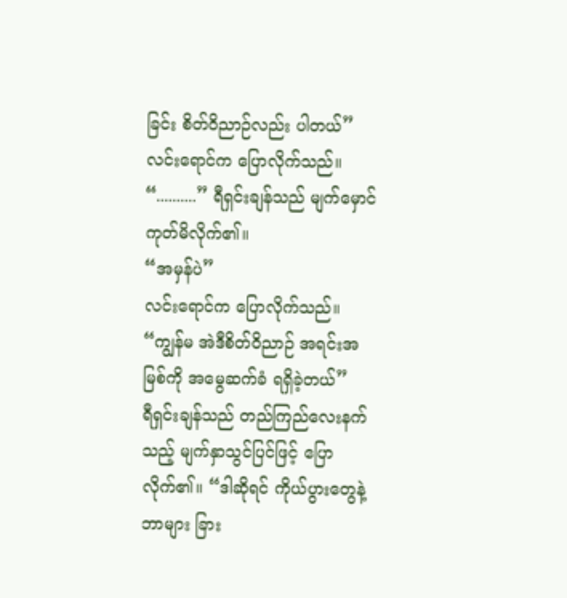ခြင်း စိတ်ဝိညာဉ်လည်း ပါတယ်” လင်းရောင်က ပြောလိုက်သည်။
“..........” ရီရှင်းချန်သည် မျက်မှောင်ကုတ်မိလိုက်၏။
“အမှန်ပဲ”
လင်းရောင်က ပြောလိုက်သည်။ “ကျွန်မ အဲဒီစိတ်ဝိညာဉ် အရင်းအမြစ်ကို အမွေဆက်ခံ ရရှိခဲ့တယ်”
ရီရှင်းချန်သည် တည်ကြည်လေးနက်သည့် မျက်နှာသွင်ပြင်ဖြင့် ပြောလိုက်၏။ “ဒါဆိုရင် ကိုယ်ပွားတွေနဲ့ ဘာများ ခြား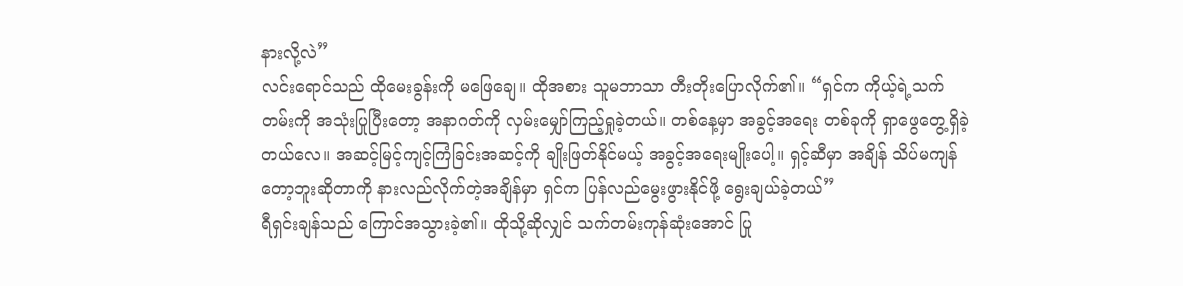နားလို့လဲ”
လင်းရောင်သည် ထိုမေးခွန်းကို မဖြေချေ။ ထိုအစား သူမဘာသာ တီးတိုးပြောလိုက်၏။ “ရှင်က ကိုယ့်ရဲ့သက်တမ်းကို အသုံးပြုပြီးတော့ အနာဂတ်ကို လှမ်းမျှော်ကြည့်ရှုခဲ့တယ်။ တစ်နေ့မှာ အခွင့်အရေး တစ်ခုကို ရှာဖွေတွေ့ရှိခဲ့တယ်လေ။ အဆင့်မြင့်ကျင့်ကြံခြင်းအဆင့်ကို ချိုးဖြတ်နိုင်မယ့် အခွင့်အရေးမျိုးပေါ့။ ရှင့်ဆီမှာ အချိန် သိပ်မကျန်တော့ဘူးဆိုတာကို နားလည်လိုက်တဲ့အချိန်မှာ ရှင်က ပြန်လည်မွေးဖွားနိုင်ဖို့ ရွေးချယ်ခဲ့တယ်”
ရီရှင်းချန်သည် ကြောင်အသွားခဲ့၏။ ထိုသို့ဆိုလျှင် သက်တမ်းကုန်ဆုံးအောင် ပြု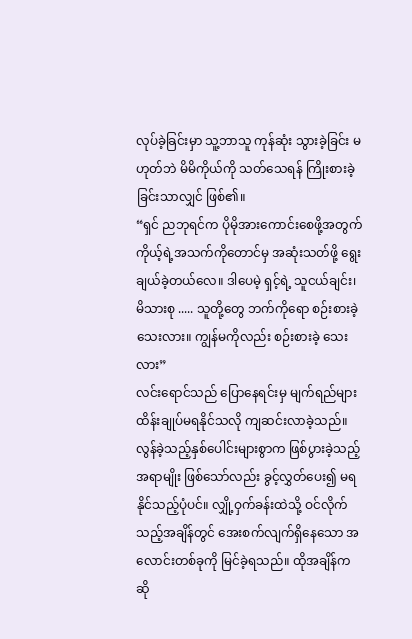လုပ်ခဲ့ခြင်းမှာ သူ့ဘာသူ ကုန်ဆုံး သွားခဲ့ခြင်း မဟုတ်ဘဲ မိမိကိုယ်ကို သတ်သေရန် ကြိုးစားခဲ့ခြင်းသာလျှင် ဖြစ်၏။
“ရှင် ညဘုရင်က ပိုမိုအားကောင်းစေဖို့အတွက် ကိုယ့်ရဲ့အသက်ကိုတောင်မှ အဆုံးသတ်ဖို့ ရွေးချယ်ခဲ့တယ်လေ။ ဒါပေမဲ့ ရှင့်ရဲ့ သူငယ်ချင်း၊ မိသားစု ..... သူတို့တွေ ဘက်ကိုရော စဉ်းစားခဲ့သေးလား။ ကျွန်မကိုလည်း စဉ်းစားခဲ့ သေးလား”
လင်းရောင်သည် ပြောနေရင်းမှ မျက်ရည်များ ထိန်းချုပ်မရနိုင်သလို ကျဆင်းလာခဲ့သည်။
လွန်ခဲ့သည့်နှစ်ပေါင်းများစွာက ဖြစ်ပွားခဲ့သည့်အရာမျိုး ဖြစ်သော်လည်း ခွင့်လွှတ်ပေး၍ မရနိုင်သည့်ပုံပင်။ လျှို့ဝှက်ခန်းထဲသို့ ဝင်လိုက်သည့်အချိန်တွင် အေးစက်လျက်ရှိနေသော အလောင်းတစ်ခုကို မြင်ခဲ့ရသည်။ ထိုအချိန်ကဆို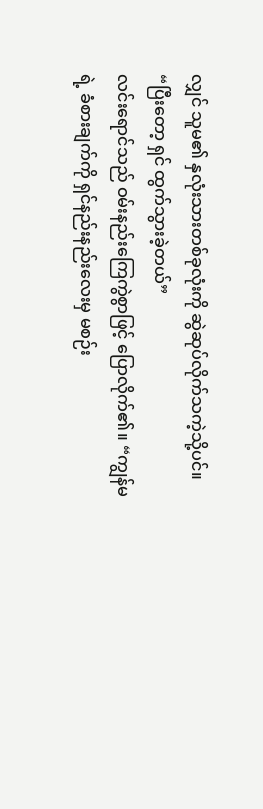လျှင် သူမ၏ နှလုံးသားတစ်ခုလုံးကို ဆွဲဆုပ်လိုက်သကဲ့သို့ပင်။
“ပြီးတော့ ရှင် ထွက်သွားခဲ့တယ်”
လင်းရောင်သည် ဝမ်းနည်းကြေကွဲစွာဖြင့် ပြောလိုက်၏။ “ကျွန်မရဲ့ ခံစားချက်ကို ရှင်နည်းနည်းလေးမှ မစဉ်း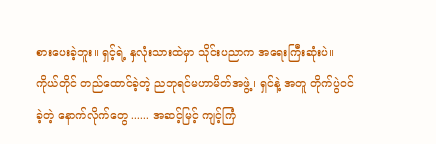စားပေးခဲ့ဘူး။ ရှင့်ရဲ့ နှလုံးသားထဲမှာ သိုင်းပညာက အရေးကြီးဆုံးပဲ။ ကိုယ်တိုင် တည်ထောင်ခဲ့တဲ့ ညဘုရင်မဟာမိတ်အဖွဲ့ ၊ ရှင်နဲ့ အတူ တိုက်ပွဲဝင်ခဲ့တဲ့ နောက်လိုက်တွေ ...... အဆင့်မြင့် ကျင့်ကြံ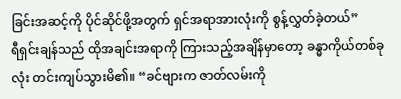ခြင်းအဆင့်ကို ပိုင်ဆိုင်ဖို့အတွက် ရှင်အရာအားလုံးကို စွန့်လွှတ်ခဲ့တယ်”
ရီရှင်းချန်သည် ထိုအချင်းအရာကို ကြားသည့်အချိန်မှာတော့ ခန္ဓာကိုယ်တစ်ခုလုံး တင်းကျပ်သွားမိ၏။ “ခင်ဗျားက ဇာတ်လမ်းကို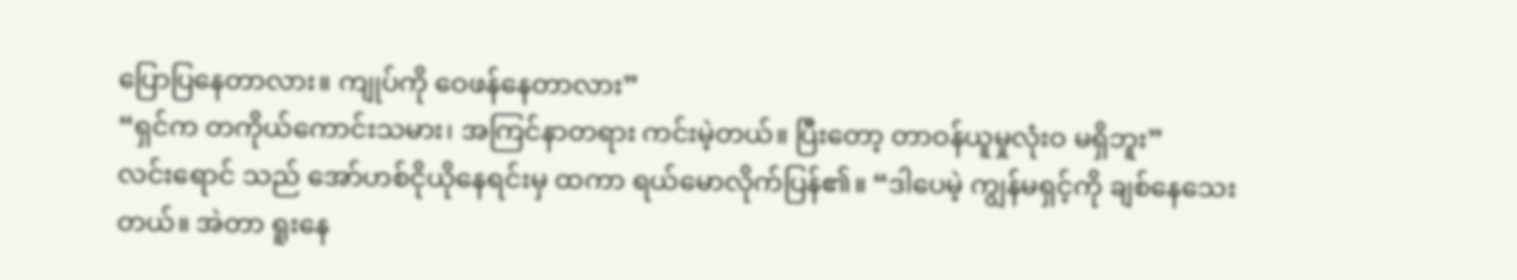ပြောပြနေတာလား။ ကျုပ်ကို ဝေဖန်နေတာလား”
“ရှင်က တကိုယ်ကောင်းသမား၊ အကြင်နာတရား ကင်းမဲ့တယ်။ ပြီးတော့ တာဝန်ယူမှုလုံးဝ မရှိဘူး”
လင်းရောင် သည် အော်ဟစ်ငိုယိုနေရင်းမှ ထကာ ရယ်မောလိုက်ပြန်၏။ “ဒါပေမဲ့ ကျွန်မရှင့်ကို ချစ်နေသေးတယ်။ အဲတာ ရူးနေ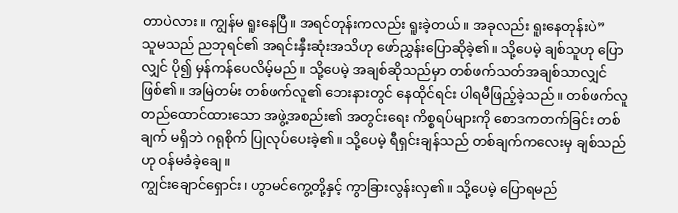တာပဲလား။ ကျွန်မ ရူးနေပြီ။ အရင်တုန်းကလည်း ရူးခဲ့တယ်။ အခုလည်း ရူးနေတုန်းပဲ”
သူမသည် ညဘုရင်၏ အရင်းနှီးဆုံးအသိဟု ဖော်ညွှန်းပြောဆိုခဲ့၏။ သို့ပေမဲ့ ချစ်သူဟု ပြောလျှင် ပို၍ မှန်ကန်ပေလိမ့်မည်။ သို့ပေမဲ့ အချစ်ဆိုသည်မှာ တစ်ဖက်သတ်အချစ်သာလျှင်ဖြစ်၏။ အမြဲတမ်း တစ်ဖက်လူ၏ ဘေးနားတွင် နေထိုင်ရင်း ပါရမီဖြည့်ခဲ့သည်။ တစ်ဖက်လူ တည်ထောင်ထားသော အဖွဲ့အစည်း၏ အတွင်းရေး ကိစ္စရပ်များကို စောဒကတက်ခြင်း တစ်ချက် မရှိဘဲ ဂရုစိုက် ပြုလုပ်ပေးခဲ့၏။ သို့ပေမဲ့ ရီရှင်းချန်သည် တစ်ချက်ကလေးမှ ချစ်သည်ဟု ဝန်မခံခဲ့ချေ။
ကျွင်းချောင်ရှောင်း၊ ဟွာမင်ကွေ့တို့နှင့် ကွာခြားလွန်းလှ၏။ သို့ပေမဲ့ ပြောရမည်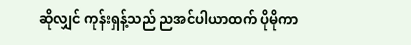ဆိုလျှင် ကုန်းရှန့်သည် ညအင်ပါယာထက် ပိုမိုကာ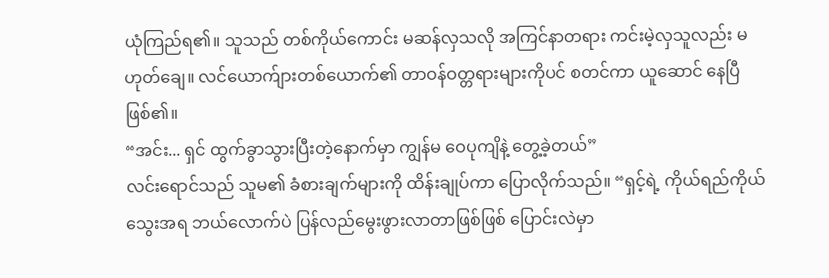ယုံကြည်ရ၏။ သူသည် တစ်ကိုယ်ကောင်း မဆန်လှသလို အကြင်နာတရား ကင်းမဲ့လှသူလည်း မဟုတ်ချေ။ လင်ယောက်ျားတစ်ယောက်၏ တာဝန်ဝတ္တရားများကိုပင် စတင်ကာ ယူဆောင် နေပြီ ဖြစ်၏။
“အင်း... ရှင် ထွက်ခွာသွားပြီးတဲ့နောက်မှာ ကျွန်မ ဝေပုကျိနဲ့ တွေ့ခဲ့တယ်”
လင်းရောင်သည် သူမ၏ ခံစားချက်များကို ထိန်းချုပ်ကာ ပြောလိုက်သည်။ “ရှင့်ရဲ့ ကိုယ်ရည်ကိုယ်သွေးအရ ဘယ်လောက်ပဲ ပြန်လည်မွေးဖွားလာတာဖြစ်ဖြစ် ပြောင်းလဲမှာ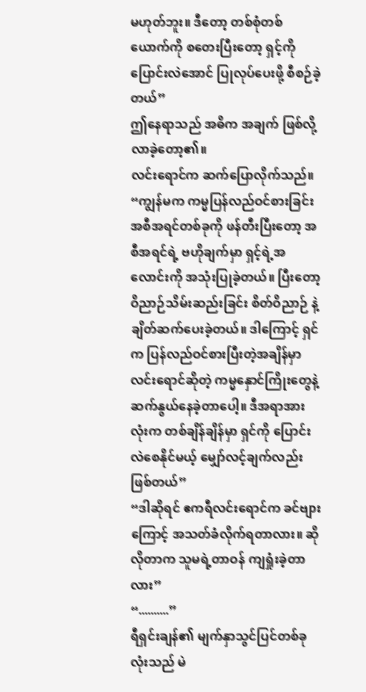မဟုတ်ဘူး။ ဒီတော့ တစ်စုံတစ်ယောက်ကို စတေးပြီးတော့ ရှင့်ကို ပြောင်းလဲအောင် ပြုလုပ်ပေးဖို့ စီစဉ်ခဲ့တယ်”
ဤနေရာသည် အဓိက အချက် ဖြစ်လို့လာခဲ့တော့၏။
လင်းရောင်က ဆက်ပြောလိုက်သည်။ “ကျွန်မက ကမ္မပြန်လည်ဝင်စားခြင်းအစီအရင်တစ်ခုကို ဖန်တီးပြီးတော့ အစီအရင်ရဲ့ ဗဟိုချက်မှာ ရှင့်ရဲ့အလောင်းကို အသုံးပြုခဲ့တယ်။ ပြီးတော့ ဝိညာဉ်သိမ်းဆည်းခြင်း စိတ်ဝိညာဉ် နဲ့ ချိတ်ဆက်ပေးခဲ့တယ်။ ဒါကြောင့် ရှင်က ပြန်လည်ဝင်စားပြီးတဲ့အချိန်မှာ လင်းရောင်ဆိုတဲ့ ကမ္မနှောင်ကြိုးတွေနဲ့ ဆက်နွယ်နေခဲ့တာပေါ့။ ဒီအရာအားလုံးက တစ်ချိန်ချိန်မှာ ရှင်ကို ပြောင်းလဲစေနိုင်မယ့် မျှော်လင့်ချက်လည်း ဖြစ်တယ်”
“ဒါဆိုရင် ဧကရီလင်းရောင်က ခင်ဗျားကြောင့် အသတ်ခံလိုက်ရတာလား။ ဆိုလိုတာက သူမရဲ့တာဝန် ကျရှုံးခဲ့တာ လား”
“..........”
ရီရှင်းချန်၏ မျက်နှာသွင်ပြင်တစ်ခုလုံးသည် မဲ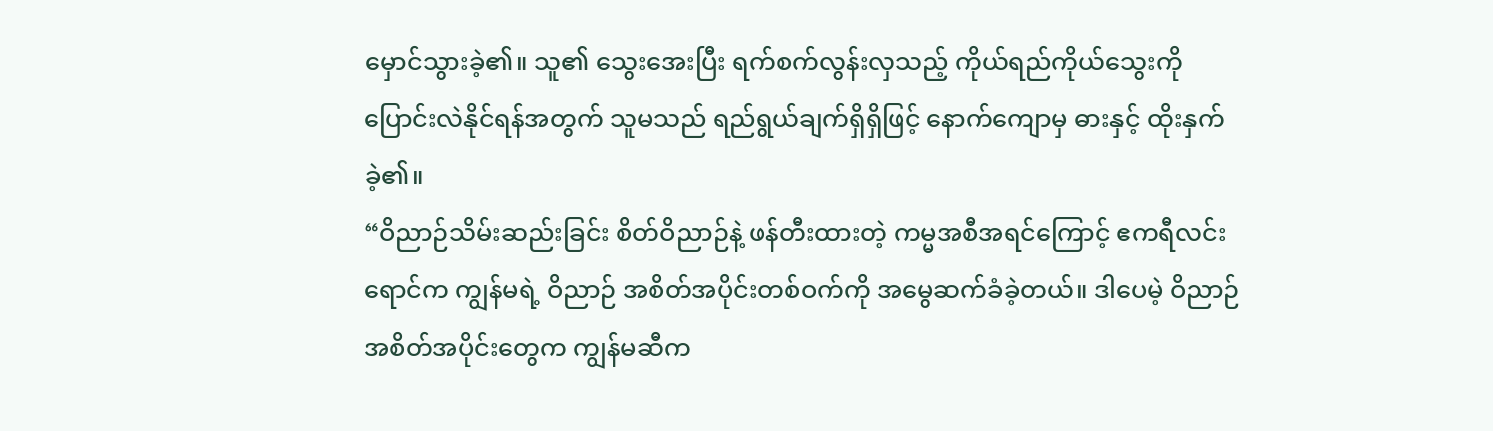မှောင်သွားခဲ့၏။ သူ၏ သွေးအေးပြီး ရက်စက်လွန်းလှသည့် ကိုယ်ရည်ကိုယ်သွေးကို ပြောင်းလဲနိုင်ရန်အတွက် သူမသည် ရည်ရွယ်ချက်ရှိရှိဖြင့် နောက်ကျောမှ ဓားနှင့် ထိုးနှက် ခဲ့၏။
“ဝိညာဉ်သိမ်းဆည်းခြင်း စိတ်ဝိညာဉ်နဲ့ ဖန်တီးထားတဲ့ ကမ္မအစီအရင်ကြောင့် ဧကရီလင်းရောင်က ကျွန်မရဲ့ ဝိညာဉ် အစိတ်အပိုင်းတစ်ဝက်ကို အမွေဆက်ခံခဲ့တယ်။ ဒါပေမဲ့ ဝိညာဉ်အစိတ်အပိုင်းတွေက ကျွန်မဆီက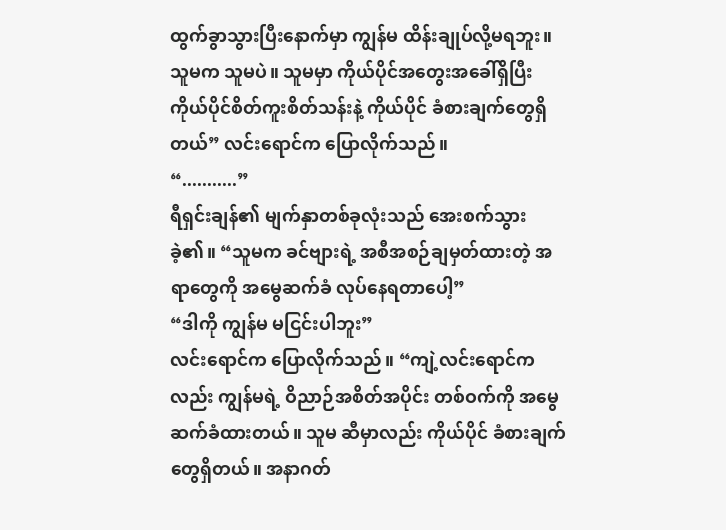ထွက်ခွာသွားပြီးနောက်မှာ ကျွန်မ ထိန်းချုပ်လို့မရဘူး။ သူမက သူမပဲ။ သူမမှာ ကိုယ်ပိုင်အတွေးအခေါ်ရှိပြီး ကိုယ်ပိုင်စိတ်ကူးစိတ်သန်းနဲ့ ကိုယ်ပိုင် ခံစားချက်တွေရှိတယ်” လင်းရောင်က ပြောလိုက်သည်။
“...........”
ရီရှင်းချန်၏ မျက်နှာတစ်ခုလုံးသည် အေးစက်သွားခဲ့၏။ “သူမက ခင်ဗျားရဲ့ အစီအစဉ်ချမှတ်ထားတဲ့ အရာတွေကို အမွေဆက်ခံ လုပ်နေရတာပေါ့”
“ဒါကို ကျွန်မ မငြင်းပါဘူး”
လင်းရောင်က ပြောလိုက်သည်။ “ကျဲ့လင်းရောင်ကလည်း ကျွန်မရဲ့ ဝိညာဉ်အစိတ်အပိုင်း တစ်ဝက်ကို အမွေဆက်ခံထားတယ်။ သူမ ဆီမှာလည်း ကိုယ်ပိုင် ခံစားချက်တွေရှိတယ်။ အနာဂတ်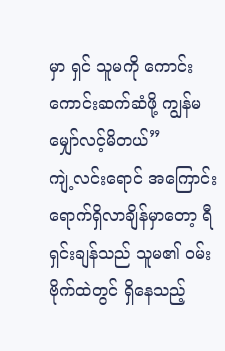မှာ ရှင် သူမကို ကောင်းကောင်းဆက်ဆံဖို့ ကျွန်မ မျှော်လင့်မိတယ်”
ကျဲ့လင်းရောင် အကြောင်းရောက်ရှိလာချိန်မှာတော့ ရီရှင်းချန်သည် သူမ၏ ဝမ်းဗိုက်ထဲတွင် ရှိနေသည့်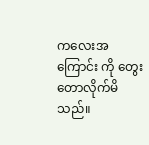ကလေးအကြောင်း ကို တွေးတောလိုက်မိသည်။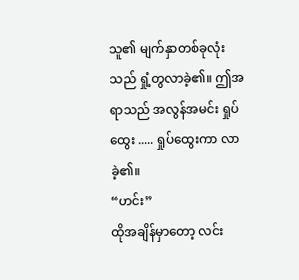သူ၏ မျက်နှာတစ်ခုလုံးသည် ရှုံ့တွလာခဲ့၏။ ဤအရာသည် အလွန်အမင်း ရှုပ်ထွေး ..... ရှုပ်ထွေးကာ လာခဲ့၏။
“ဟင်း”
ထိုအချိန်မှာတော့ လင်း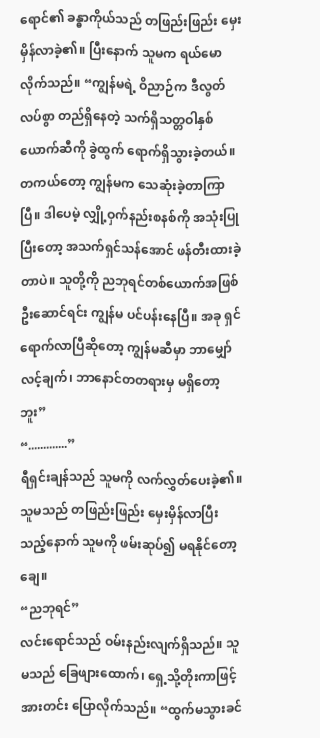ရောင်၏ ခန္ဓာကိုယ်သည် တဖြည်းဖြည်း မှေးမှိန်လာခဲ့၏။ ပြီးနောက် သူမက ရယ်မောလိုက်သည်။ “ကျွန်မရဲ့ ဝိညာဉ်က ဒီလွတ်လပ်စွာ တည်ရှိနေတဲ့ သက်ရှိသတ္တဝါနှစ်ယောက်ဆီကို ခွဲထွက် ရောက်ရှိသွားခဲ့တယ်။ တကယ်တော့ ကျွန်မက သေဆုံးခဲ့တာကြာပြီ။ ဒါပေမဲ့ လျှို့ဝှက်နည်းစနစ်ကို အသုံးပြု ပြီးတော့ အသက်ရှင်သန်အောင် ဖန်တီးထားခဲ့တာပဲ။ သူတို့ကို ညဘုရင်တစ်ယောက်အဖြစ် ဦးဆောင်ရင်း ကျွန်မ ပင်ပန်းနေပြီ။ အခု ရှင်ရောက်လာပြီဆိုတော့ ကျွန်မဆီမှာ ဘာမျှော်လင့်ချက်၊ ဘာနောင်တတရားမှ မရှိတော့ဘူး”
“.............”
ရီရှင်းချန်သည် သူမကို လက်လွှတ်ပေးခဲ့၏။ သူမသည် တဖြည်းဖြည်း မှေးမှိန်လာပြီးသည့်နောက် သူမကို ဖမ်းဆုပ်၍ မရနိုင်တော့ချေ။
“ညဘုရင်”
လင်းရောင်သည် ဝမ်းနည်းလျက်ရှိသည်။ သူမသည် ခြေဖျားထောက်၊ ရှေ့သို့တိုးကာဖြင့် အားတင်း ပြောလိုက်သည်။ “ထွက်မသွားခင်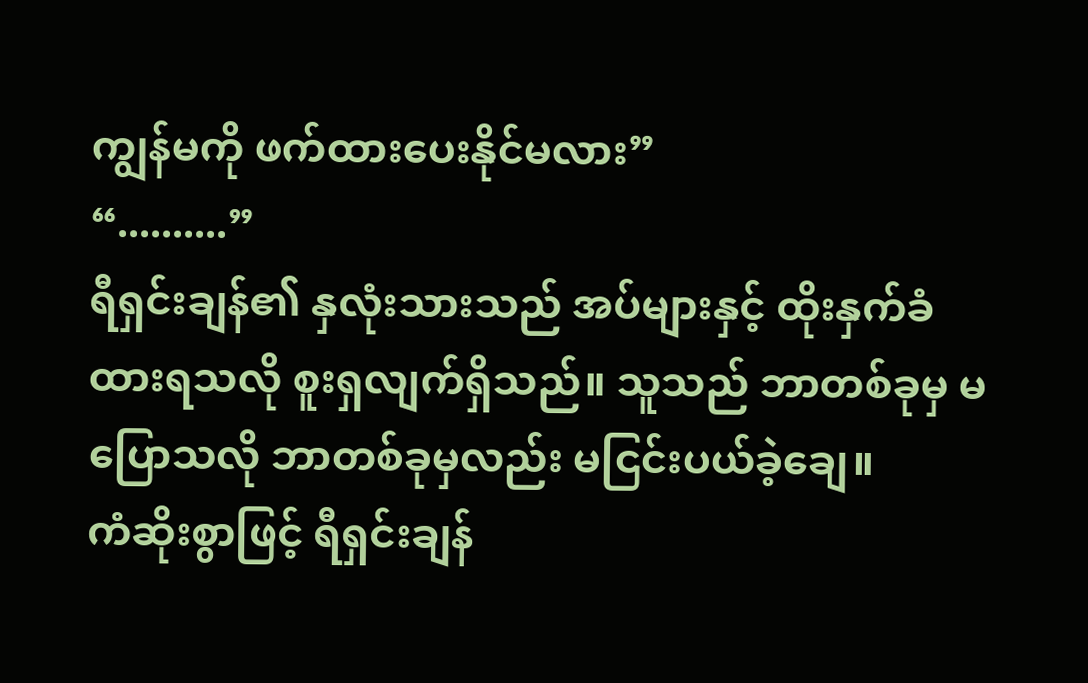ကျွန်မကို ဖက်ထားပေးနိုင်မလား”
“..........”
ရီရှင်းချန်၏ နှလုံးသားသည် အပ်များနှင့် ထိုးနှက်ခံထားရသလို စူးရှလျက်ရှိသည်။ သူသည် ဘာတစ်ခုမှ မပြောသလို ဘာတစ်ခုမှလည်း မငြင်းပယ်ခဲ့ချေ။
ကံဆိုးစွာဖြင့် ရီရှင်းချန်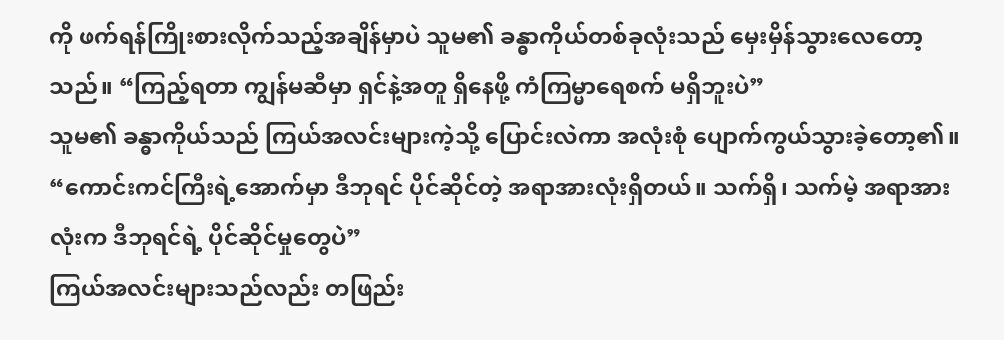ကို ဖက်ရန်ကြိုးစားလိုက်သည့်အချိန်မှာပဲ သူမ၏ ခန္ဓာကိုယ်တစ်ခုလုံးသည် မှေးမှိန်သွားလေတော့သည်။ “ကြည့်ရတာ ကျွန်မဆီမှာ ရှင်နဲ့အတူ ရှိနေဖို့ ကံကြမ္မာရေစက် မရှိဘူးပဲ”
သူမ၏ ခန္ဓာကိုယ်သည် ကြယ်အလင်းများကဲ့သို့ ပြောင်းလဲကာ အလုံးစုံ ပျောက်ကွယ်သွားခဲ့တော့၏။
“ကောင်းကင်ကြီးရဲ့အောက်မှာ ဒီဘုရင် ပိုင်ဆိုင်တဲ့ အရာအားလုံးရှိတယ်။ သက်ရှိ၊ သက်မဲ့ အရာအားလုံးက ဒီဘုရင်ရဲ့ ပိုင်ဆိုင်မှုတွေပဲ”
ကြယ်အလင်းများသည်လည်း တဖြည်း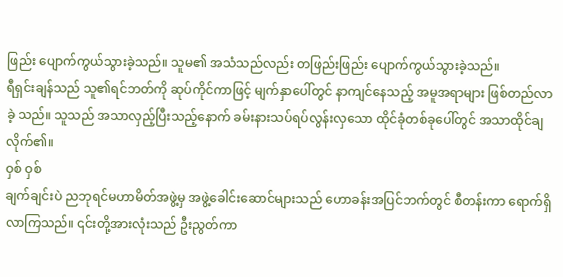ဖြည်း ပျောက်ကွယ်သွားခဲ့သည်။ သူမ၏ အသံသည်လည်း တဖြည်းဖြည်း ပျောက်ကွယ်သွားခဲ့သည်။
ရီရှင်းချန်သည် သူ၏ရင်ဘတ်ကို ဆုပ်ကိုင်ကာဖြင့် မျက်နှာပေါ်တွင် နာကျင်နေသည့် အမူအရာများ ဖြစ်တည်လာခဲ့ သည်။ သူသည် အသာလှည့်ပြီးသည့်နောက် ခမ်းနားသပ်ရပ်လွန်းလှသော ထိုင်ခုံတစ်ခုပေါ်တွင် အသာထိုင်ချလိုက်၏။
ဝှစ် ဝှစ်
ချက်ချင်းပဲ ညဘုရင်မဟာမိတ်အဖွဲ့မှ အဖွဲ့ခေါင်းဆောင်များသည် ဟောခန်းအပြင်ဘက်တွင် စီတန်းကာ ရောက်ရှိလာကြသည်။ ၎င်းတို့အားလုံးသည် ဦးညွတ်ကာ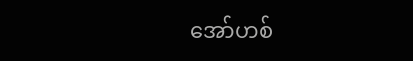အော်ဟစ်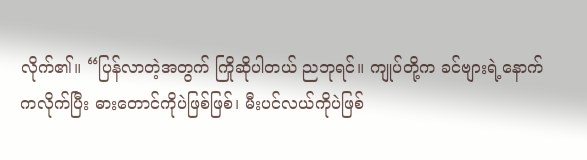လိုက်၏။ “ပြန်လာတဲ့အတွက် ကြိုဆိုပါတယ် ညဘုရင်။ ကျုပ်တို့က ခင်ဗျားရဲ့နောက်ကလိုက်ပြီး ဓားတောင်ကိုပဲဖြစ်ဖြစ်၊ မီးပင်လယ်ကိုပဲဖြစ်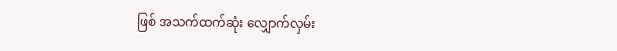ဖြစ် အသက်ထက်ဆုံး လျှောက်လှမ်း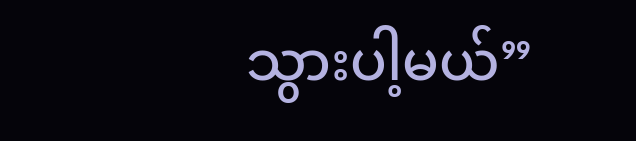သွားပါ့မယ်”